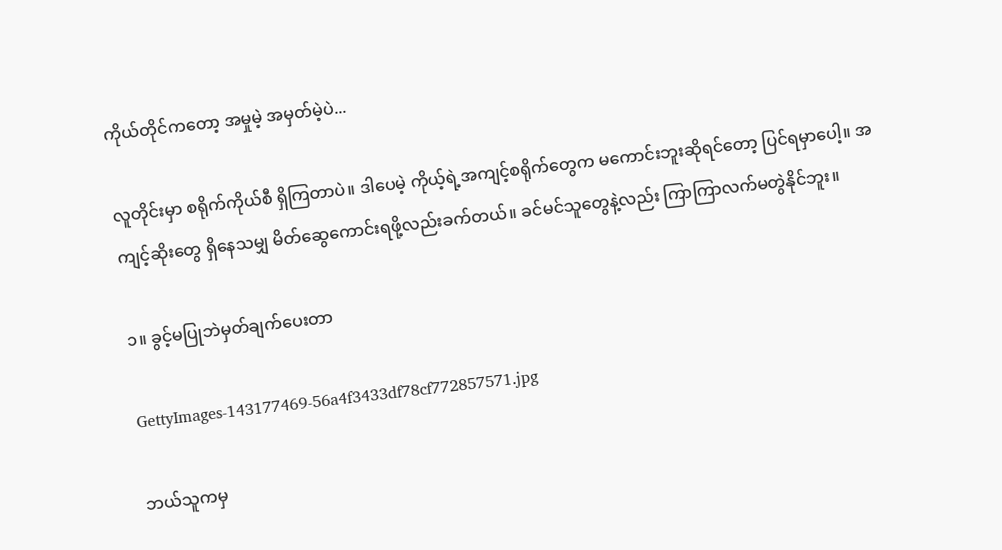ကိုယ်တိုင်ကတော့ အမှုမဲ့ အမှတ်မဲ့ပဲ...

လူတိုင်းမှာ စရိုက်ကိုယ်စီ ရှိကြတာပဲ။ ဒါပေမဲ့ ကိုယ့်ရဲ့အကျင့်စရိုက်တွေက မကောင်းဘူးဆိုရင်တော့ ပြင်ရမှာပေါ့။ အကျင့်ဆိုးတွေ ရှိနေသမျှ မိတ်ဆွေကောင်းရဖို့လည်းခက်တယ်။ ခင်မင်သူတွေနဲ့လည်း ကြာကြာလက်မတွဲနိုင်ဘူး။

၁။ ခွင့်မပြုဘဲမှတ်ချက်ပေးတာ

GettyImages-143177469-56a4f3433df78cf772857571.jpg

ဘယ်သူကမှ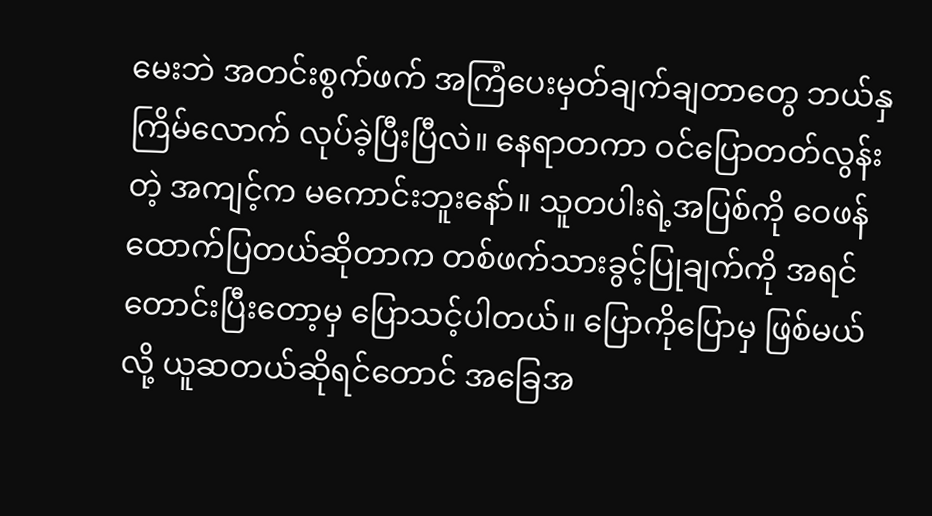မေးဘဲ အတင်းစွက်ဖက် အကြံပေးမှတ်ချက်ချတာတွေ ဘယ်နှကြိမ်လောက် လုပ်ခဲ့ပြီးပြီလဲ။ နေရာတကာ ဝင်ပြောတတ်လွန်းတဲ့ အကျင့်က မကောင်းဘူးနော်။ သူတပါးရဲ့အပြစ်ကို ဝေဖန်ထောက်ပြတယ်ဆိုတာက တစ်ဖက်သားခွင့်ပြုချက်ကို အရင်တောင်းပြီးတော့မှ ပြောသင့်ပါတယ်။ ပြောကိုပြောမှ ဖြစ်မယ်လို့ ယူဆတယ်ဆိုရင်တောင် အခြေအ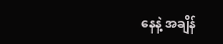နေနဲ့ အချိန်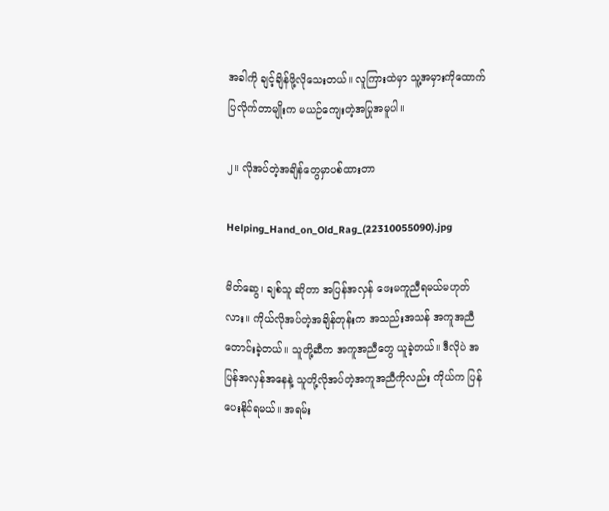အခါကို ချင့်ချိန်ဖို့လိုသေးတယ်။ လူကြားထဲမှာ သူ့အမှားကိုထောက်ပြလိုက်တာမျိုးက မယဉ်ကျေးတဲ့အပြုအမူပါ။

၂။ လိုအပ်တဲ့အချိန်တွေမှာပစ်ထားတာ

Helping_Hand_on_Old_Rag_(22310055090).jpg

မိတ်ဆွေ၊ ချစ်သူ ဆိုတာ အပြန်အလှန် ဖေးမကူညီရမယ်မဟုတ်လား။ ကိုယ်လိုအပ်တဲ့အချိန်တုန်းက အသည်းအသန် အကူအညီတောင်းခဲ့တယ်။ သူတို့ဆီက အကူအညီတွေ ယူခဲ့တယ်။ ဒီလိုပဲ အပြန်အလှန်အနေနဲ့ သူတို့လိုအပ်တဲ့အကူအညီကိုလည်း ကိုယ်က ပြန်ပေးနိုင်ရမယ်။ အရမ်း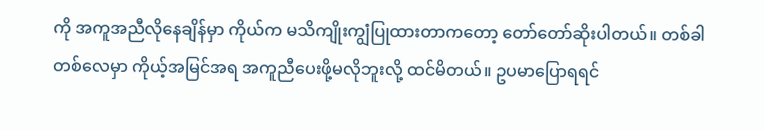ကို အကူအညီလိုနေချိန်မှာ ကိုယ်က မသိကျိုးကျွံပြုထားတာကတော့ တော်တော်ဆိုးပါတယ်။ တစ်ခါတစ်လေမှာ ကိုယ့်အမြင်အရ အကူညီပေးဖို့မလိုဘူးလို့ ထင်မိတယ်။ ဥပမာပြောရရင်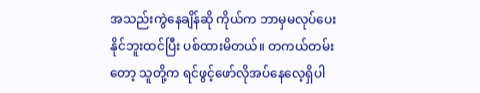အသည်းကွဲနေချိန်ဆို ကိုယ်က ဘာမှမလုပ်ပေးနိုင်ဘူးထင်ပြီး ပစ်ထားမိတယ်။ တကယ်တမ်းတော့ သူတို့က ရင်ဖွင့်ဖော်လိုအပ်နေလေ့ရှိပါ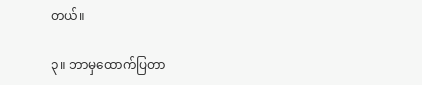တယ်။

၃။ ဘာမှထောက်ပြတာ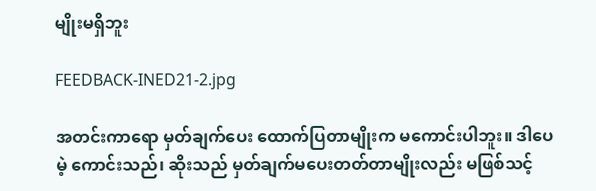မျိုးမရှိဘူး

FEEDBACK-INED21-2.jpg

အတင်းကာရော မှတ်ချက်ပေး ထောက်ပြတာမျိုးက မကောင်းပါဘူး။ ဒါပေမဲ့ ကောင်းသည်၊ ဆိုးသည် မှတ်ချက်မပေးတတ်တာမျိုးလည်း မဖြစ်သင့်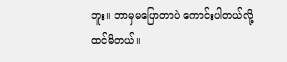ဘူး။ ဘာမှမပြောတာပဲ ကောင်းပါတယ်လို့ ထင်မိတယ်။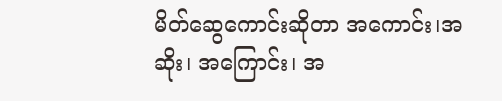မိတ်ဆွေကောင်းဆိုတာ အကောင်း၊အဆိုး၊ အကြောင်း၊ အ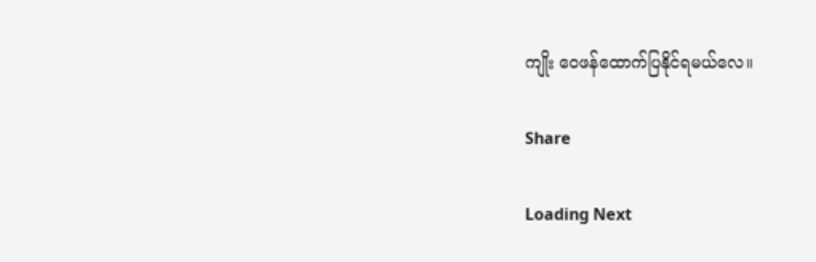ကျိုး ဝေဖန်ထောက်ပြနိုင်ရမယ်လေ။

Share

Loading Next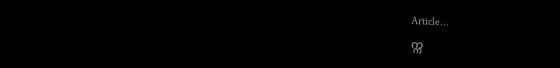Article...
က္က